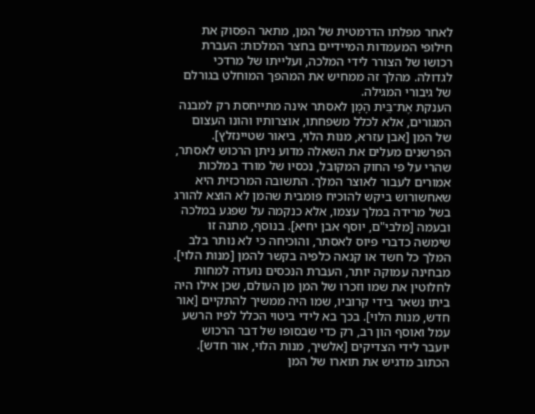לאחר מפלתו הדרמטית של המן, מתאר הפסוק את חילופי המעמדות המיידיים בחצר המלכות: העברת רכושו של הצורר לידי המלכה, ועלייתו של מרדכי לגדולה. מהלך זה ממחיש את המהפך המוחלט בגורלם של גיבורי המגילה.
הענקת אֶת־בֵּית הָמָן לאסתר אינה מתייחסת רק למבנה המגורים, אלא לכלל משפחתו, אוצרותיו והונו העצום של המן [אבן עזרא, מנות הלוי, ביאור שטיינזלץ]. הפרשנים מעלים את השאלה מדוע ניתן הרכוש לאסתר, שהרי על פי החוק המקובל, נכסיו של מורד במלכות אמורים לעבור לאוצר המלך. התשובה המרכזית היא שאחשורוש ביקש להוכיח פומבית שהמן לא הוצא להורג בשל מרידה במלך עצמו, אלא כנקמה על שפגע במלכה ובעמה [מלבי"ם, יוסף אבן יחיא]. בנוסף, מתנה זו שימשה כדברי פיוס לאסתר, והוכיחה כי לא נותר בלב המלך כל חשד או קנאה כלפיה בקשר להמן [מנות הלוי].
מבחינה עמוקה יותר, העברת הנכסים נועדה למחות לחלוטין את שמו וזכרו של המן מן העולם, שכן אילו היה ביתו נשאר בידי קרוביו, שמו היה ממשיך להתקיים [אור חדש, מנות הלוי]. בכך בא לידי ביטוי הכלל לפיו הרשע עמל ואוסף הון רב, רק כדי שבסופו של דבר הרכוש יועבר לידי הצדיקים [אלשיך, מנות הלוי, אור חדש].
הכתוב מדגיש את תוארו של המן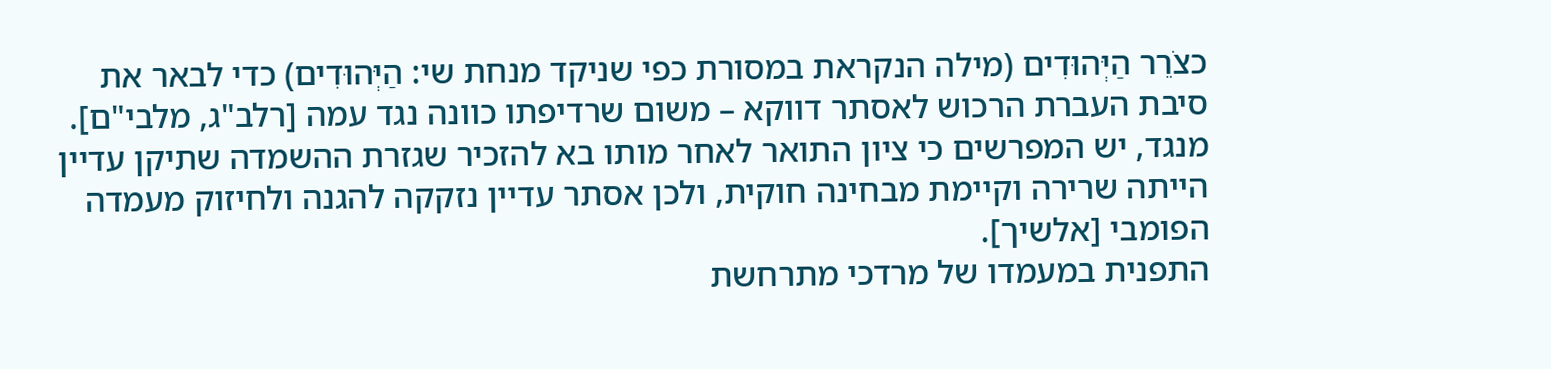כצֹרֵר הַיְּהוּדִים (מילה הנקראת במסורת כפי שניקד מנחת שי: הַיְּהוּדִים) כדי לבאר את סיבת העברת הרכוש לאסתר דווקא – משום שרדיפתו כוונה נגד עמה [רלב"ג, מלבי"ם]. מנגד, יש המפרשים כי ציון התואר לאחר מותו בא להזכיר שגזרת ההשמדה שתיקן עדיין הייתה שרירה וקיימת מבחינה חוקית, ולכן אסתר עדיין נזקקה להגנה ולחיזוק מעמדה הפומבי [אלשיך].
התפנית במעמדו של מרדכי מתרחשת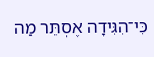כִּי־הִגִּידָה אֶסְתֵּר מַה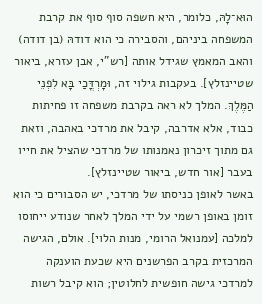הוּא־לָהּ, כלומר, היא חשפה סוף סוף את קרבת המשפחה ביניהם, והסבירה כי הוא דודהּ (בן דודה) והאב המאמץ שגידל אותה [רש"י, אבן עזרא, ביאור שטיינזלץ]. בעקבות גילוי זה, וּמָרְדֳּכַי בָּא לִפְנֵי הַמֶּלֶךְ. המלך לא ראה בקרבת משפחה זו פחיתות כבוד, אלא אדרבה, קיבל את מרדכי באהבה, וזאת גם מתוך זיכרון נאמנותו של מרדכי שהציל את חייו בעבר [אור חדש, ביאור שטיינזלץ].
באשר לאופן כניסתו של מרדכי, יש הסבורים כי הוא זומן באופן רשמי על ידי המלך לאחר שנודע ייחוסו למלכה [עמנואל הרומי, מנות הלוי]. אולם, הגישה המרכזית בקרב הפרשנים היא שכעת הוענקה למרדכי גישה חופשית לחלוטין; הוא קיבל רשות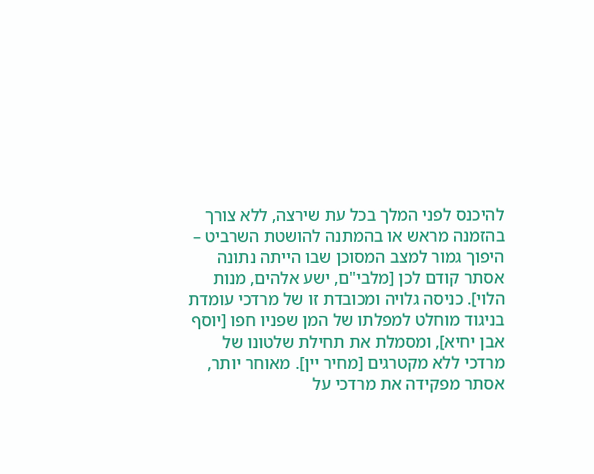להיכנס לפני המלך בכל עת שירצה, ללא צורך בהזמנה מראש או בהמתנה להושטת השרביט – היפוך גמור למצב המסוכן שבו הייתה נתונה אסתר קודם לכן [מלבי"ם, ישע אלהים, מנות הלוי]. כניסה גלויה ומכובדת זו של מרדכי עומדת בניגוד מוחלט למפלתו של המן שפניו חפו [יוסף אבן יחיא], ומסמלת את תחילת שלטונו של מרדכי ללא מקטרגים [מחיר יין]. מאוחר יותר, אסתר מפקידה את מרדכי על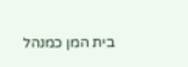בית המן כמנהל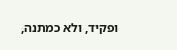ופקיד, ולא כמתנה,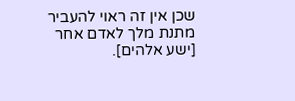שכן אין זה ראוי להעביר מתנת מלך לאדם אחר [ישע אלהים].